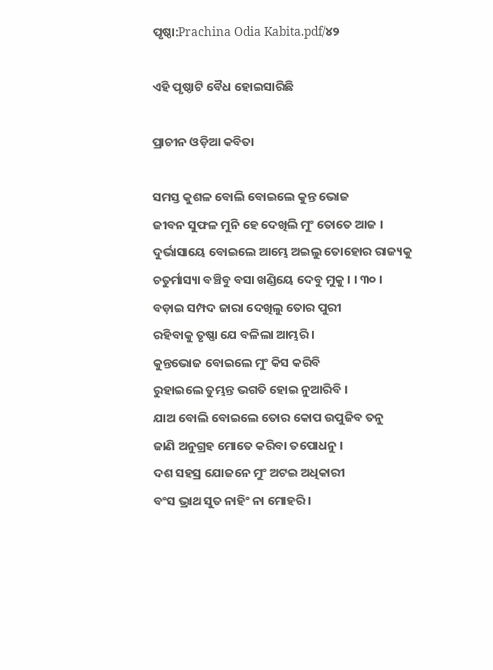ପୃଷ୍ଠା:Prachina Odia Kabita.pdf/୪୨

ଏହି ପୃଷ୍ଠାଟି ବୈଧ ହୋଇସାରିଛି

ପ୍ରାଚୀନ ଓଡ଼ିଆ କବିତା

ସମସ୍ତ କୁଶଳ ବୋଲି ବୋଇଲେ କୁନ୍ତ ଭୋଜ
ଜୀବନ ସୁଫଳ ମୁନି ହେ ଦେଖିଲି ମୁଂ ତୋତେ ଆଜ ।
ଦୁର୍ଭାସାୟେ ବୋଇଲେ ଆମ୍ଭେ ଅଇଲୁ ତୋହୋର ରାଜ୍ୟକୁ
ଚତୁର୍ମାସ୍ୟା ବଞ୍ଚିବୁ ବସା ଖଣ୍ଡିୟେ ଦେବୁ ମୁକୁ । । ୩୦ ।
ବଡ଼ାଇ ସମ୍ପଦ ଜାରା ଦେଖିଲୁ ତୋର ପୁରୀ
ରହିବାକୁ ତୃଷ୍ଣା ଯେ ବଳିଲା ଆମ୍ଭରି ।
କୁନ୍ତଭୋଜ ବୋଇଲେ ମୁଂ କିସ କରିବି
ରୁହାଇଲେ ତୁମ୍ଭନ୍ତ ଭଗତି ହୋଇ ନୁଆରିବି ।
ଯାଅ ବୋଲି ବୋଇଲେ ତୋର କୋପ ଉପୁଜିବ ତନୁ
ଜାଣି ଅନୁଗ୍ରହ ମୋତେ କରିବା ତପୋଧନୁ ।
ଦଶ ସହସ୍ର ଯୋଜନେ ମୁଂ ଅଟଇ ଅଧିକାରୀ
ବଂସ ଭ୍ରାଥ ସୁତ ନାହିଂ ନା ମୋହରି ।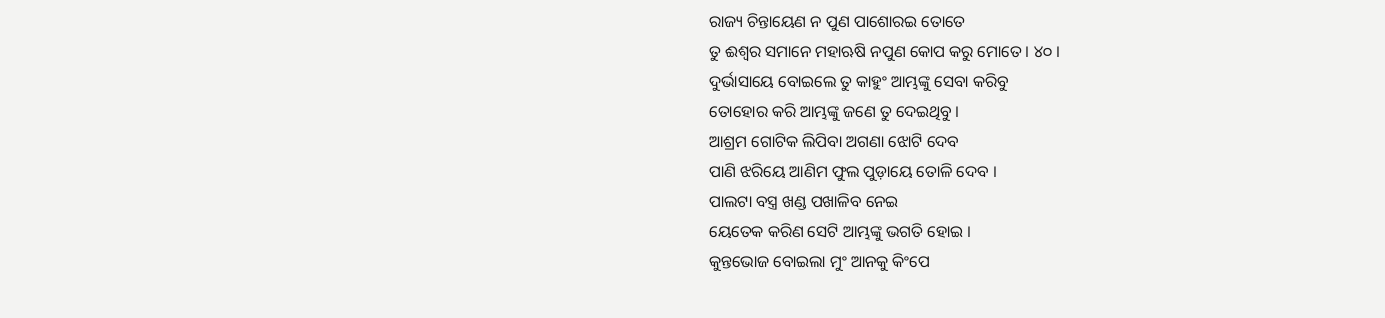ରାଜ୍ୟ ଚିନ୍ତାୟେଣ ନ ପୁଣ ପାଶୋରଇ ତୋତେ
ତୁ ଈଶ୍ୱର ସମାନେ ମହାଋଷି ନପୁଣ କୋପ କରୁ ମୋତେ । ୪୦ ।
ଦୁର୍ଭାସାୟେ ବୋଇଲେ ତୁ କାହୁଂ ଆମ୍ଭଙ୍କୁ ସେବା କରିବୁ
ତୋହୋର କରି ଆମ୍ଭଙ୍କୁ ଜଣେ ତୁ ଦେଇଥିବୁ ।
ଆଶ୍ରମ ଗୋଟିକ ଲିପିବା ଅଗଣା ଝୋଟି ଦେବ
ପାଣି ଝରିୟେ ଆଣିମ ଫୁଲ ପୁଡ଼ାୟେ ତୋଳି ଦେବ ।
ପାଲଟା ବସ୍ତ୍ର ଖଣ୍ଡ ପଖାଳିବ ନେଇ
ୟେତେକ କରିଣ ସେଟି ଆମ୍ଭଙ୍କୁ ଭଗତି ହୋଇ ।
କୁନ୍ତଭୋଜ ବୋଇଲା ମୁଂ ଆନକୁ କିଂପେ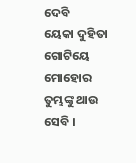ଦେବି
ୟେକା ଦୁହିତା ଗୋଟିୟେ ମୋହୋର ତୁମ୍ଭଙ୍କୁ ଥାଉ ସେବି ।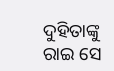ଦୁହିତାଙ୍କୁ ରାଇ ସେ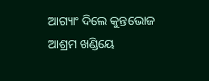ଆଗ୍ୟାଂ ଦିଲେ କୁନ୍ତଭୋଜ
ଆଶ୍ରମ ଖଣ୍ଡିୟେ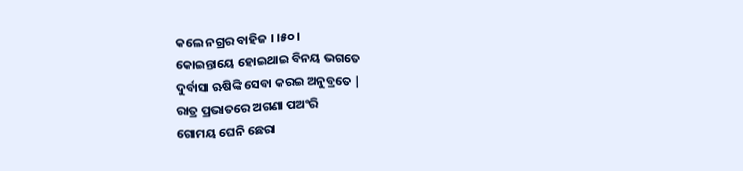କଲେ ନଗ୍ରର ବାହିଜ । ।୫୦।
କୋଇନ୍ତାୟେ ହୋଇଥାଇ ବିନୟ ଭଗତେ
ଦୁର୍ବାସା ଋଷିଙ୍କି ସେବା କରଇ ଅନୁବ୍ରତେ |
ରାତ୍ର ପ୍ରଭାତରେ ଅଗଣା ପଅଂରି
ଗୋମୟ ଘେନି ଛେରା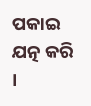ପକାଇ ଯତ୍ନ କରି ।